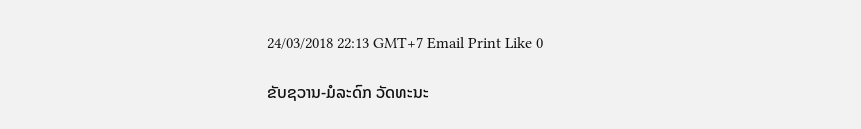24/03/2018 22:13 GMT+7 Email Print Like 0

ຂັບຊວານ-ມໍລະດົກ ວັດທະນະ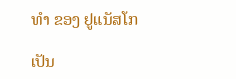ທຳ ຂອງ ຢູແນັສໂກ

ເປັນ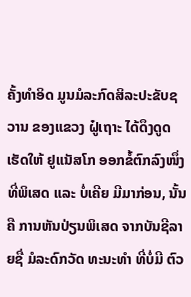ຄັ້ງທຳອິດ ມູນມໍລະກົດສິລະປະຂັບຊວານ ຂອງແຂວງ ຝູ໋ເຖາະ ໄດ້ດຶງດູດເຮັດໃຫ້ ຢູແນັສໂກ ອອກຂໍ້ຕົກລົງໜຶ່ງທີ່ພິເສດ ແລະ ບໍ່ເຄີຍ ມີມາກ່ອນ, ນັ້ນຄື ການຫັນປ່ຽນພິເສດ ຈາກບັນຊີລາຍຊື່ ມໍລະດົກວັດ ທະນະທຳ ທີ່ບໍ່ມີ ຕົວ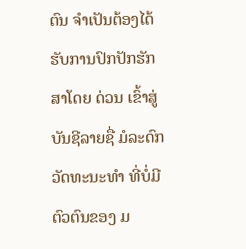ຕົນ ຈຳເປັນຕ້ອງໄດ້ ຮັບການປົກປັກຮັກສາໂດຍ ດ່ວນ ເຂົ້າສູ່ ບັນຊີລາຍຊື່ ມໍລະດົກ ວັດທະນະທຳ ທີ່ບ່ໍມີຕົວຕົນຂອງ ມ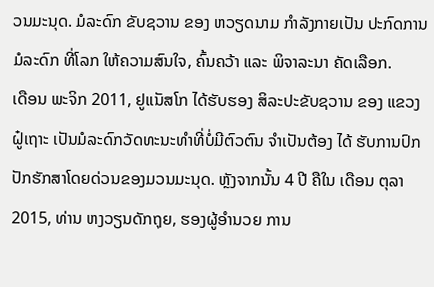ວນມະນຸດ. ມໍລະດົກ ຂັບຊວານ ຂອງ ຫວຽດນາມ ກຳລັງກາຍເປັນ ປະກົດການ ມໍລະດົກ ທີ່ໂລກ ໃຫ້ຄວາມສົນໃຈ, ຄົ້ນຄວ້າ ແລະ ພິຈາລະນາ ຄັດເລືອກ.
ເດືອນ ພະຈິກ 2011, ຢູແນັສໂກ ໄດ້ຮັບຮອງ ສິລະປະຂັບຊວານ ຂອງ ແຂວງ ຝູ໋ເຖາະ ເປັນມໍລະດົກວັດທະນະທຳທີ່ບໍ່ມີຕົວຕົນ ຈຳເປັນຕ້ອງ ໄດ້ ຮັບການປົກປັກຮັກສາໂດຍດ່ວນຂອງມວນມະນຸດ. ຫຼັງຈາກນັ້ນ 4 ປີ ຄືໃນ ເດືອນ ຕຸລາ 2015, ທ່ານ ຫງວຽນດັກຖຸຍ, ຮອງຜູ້ອຳນວຍ ການ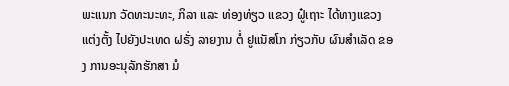ພະແນກ ວັດທະນະທະ, ກິລາ ແລະ ທ່ອງທ່ຽວ ແຂວງ ຝູ໋ເຖາະ ໄດ້ທາງແຂວງ ແຕ່ງຕັ້ງ ໄປຍັງປະເທດ ຝຣັ່ງ ລາຍງານ ຕໍ່ ຢູແນັສໂກ ກ່ຽວກັບ ຜົນສຳເລັດ ຂອງ ການອະນຸລັກຮັກສາ ມໍ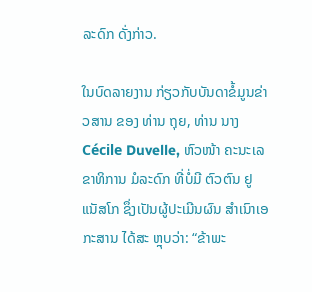ລະດົກ ດັ່ງກ່າວ.

ໃນບົດລາຍງານ ກ່ຽວກັບບັນດາຂໍ້ມູນຂ່າວສານ ຂອງ ທ່ານ ຖຸຍ, ທ່ານ ນາງ Cécile Duvelle, ຫົວໜ້າ ຄະນະເລຂາທິການ ມໍລະດົກ ທີ່ບໍ່ມີ ຕົວຕົນ ຢູແນັສໂກ ຊຶ່ງເປັນຜູ້ປະເມີນຜົນ ສຳເນົາເອກະສານ ໄດ້ສະ ຫຼຸບວ່າ: “ຂ້າພະ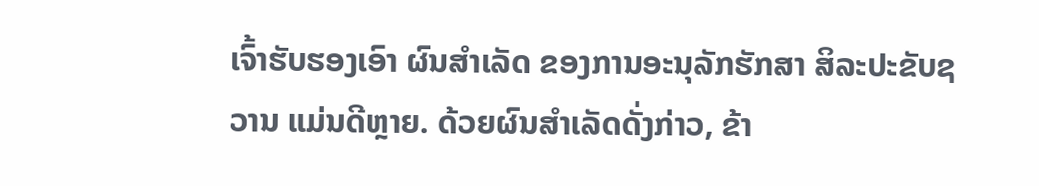ເຈົ້າຮັບຮອງເອົາ ຜົນສຳເລັດ ຂອງການອະນຸລັກຮັກສາ ສິລະປະຂັບຊວານ ແມ່ນດີຫຼາຍ. ດ້ວຍຜົນສຳເລັດດັ່ງກ່າວ, ຂ້າ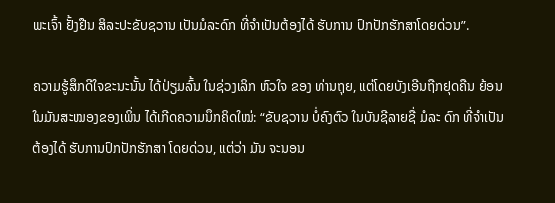ພະເຈົ້າ ຢັ້ງຢືນ ສິລະປະຂັບຊວານ ເປັນມໍລະດົກ ທີ່ຈຳເປັນຕ້ອງໄດ້ ຮັບການ ປົກປັກຮັກສາໂດຍດ່ວນ”.

ຄວາມຮູ້ສຶກດີໃຈຂະນະນັ້ນ ໄດ້ປ່ຽມລົ້ນ ໃນຊ່ວງເລິກ ຫົວໃຈ ຂອງ ທ່ານຖຸຍ, ແຕ່ໂດຍບັງເອີນຖືກຢຸດຄືນ ຍ້ອນໃນມັນສະໝອງຂອງເພິ່ນ ໄດ້ເກີດຄວາມນຶກຄິດໃໝ່: “ຂັບຊວານ ບໍ່ຄົງຕົວ ໃນບັນຊີລາຍຊື່ ມໍລະ ດົກ ທີ່ຈຳເປັນຕ້ອງໄດ້ ຮັບການປົກປັກຮັກສາ ໂດຍດ່ວນ, ແຕ່ວ່າ ມັນ ຈະນອນ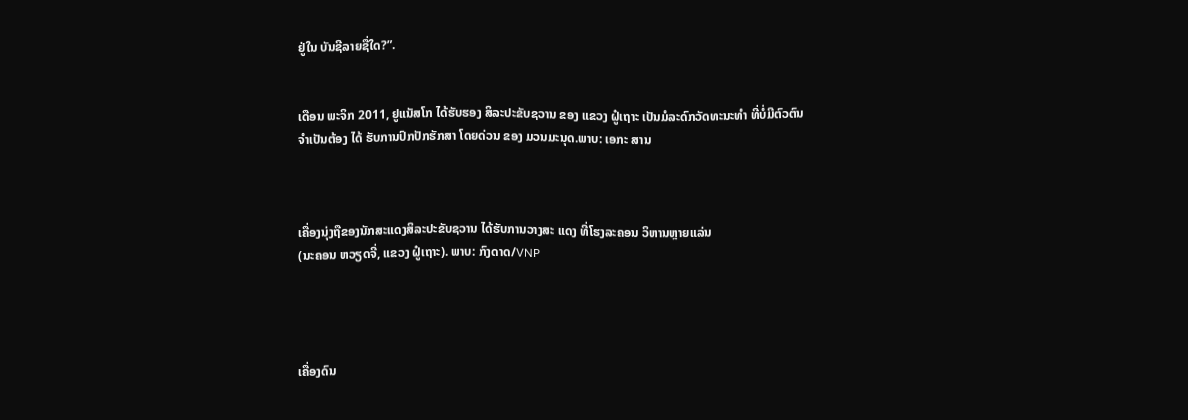ຢູ່ໃນ ບັນຊີລາຍຊື່ໃດ?”.


ເດືອນ ພະຈິກ 2011, ຢູແນັສໂກ ໄດ້ຮັບຮອງ ສິລະປະຂັບຊວານ ຂອງ ແຂວງ ຝູ໋ເຖາະ ເປັນມໍລະດົກວັດທະນະທຳ ທີ່ບໍ່ມີຕົວຕົນ
ຈຳເປັນຕ້ອງ ໄດ້ ຮັບການປົກປັກຮັກສາ ໂດຍດ່ວນ ຂອງ ມວນມະນຸດ.ພາບ: ເອກະ ສານ



ເຄື່ອງນຸ່ງຖືຂອງນັກສະແດງສິລະປະຂັບຊວານ ໄດ້ຮັບການວາງສະ ແດງ ທີ່ໂຮງລະຄອນ ວິຫານຫຼາຍແລ່ນ
(ນະຄອນ ຫວຽດຈີ່, ແຂວງ ຝູ໋ເຖາະ). ພາບ: ກົງດາດ/VNP




ເຄື່ອງດົນ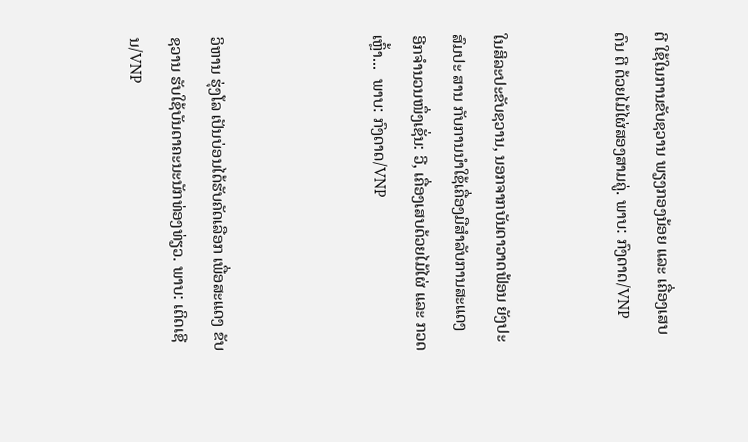ຕີ ໃຊ້ໃນການຂັບຊວານ ພຽງກອງນ້ອຍ ແລະ ເຄື່ອງເສບດົນ ຕີ ດ້ວຍໄມ້ໄຜ່ສອງສາມຄູ່. ພາບ: ກົງດາດ/VNP


ໃນສິລະປະຂັບຊວານ, ນອກຈາກບັນດາວາດຟ້ອນ ຍັງປະສົມປະ ສານ ກັບການນຳໃຊ້ເຄື່ອງມືສຳລັບການສະແດງ
ອີກຈຳນວນໜຶ່ງເຊັ່ນ: ວີ, ເຄື່ອງເສບດ້ວຍໄມ້ໄຜ່ ແລະ ກວດເຫຼົ້າ...  ພາບ: ກົງດາດ/VNP



ວິຫານ ຮຸ່ງໂລ ເປັນບ່ອນໄດ້ຮັບຄັດເລືອກ ເພື່ອສະແດງ ຂັບຊວານ ຮັບໃຊ້ບັນດາຄະນະນັກທ່ອງທ່ຽວ. ພາບ: ເຕິດເຊີນ/VNP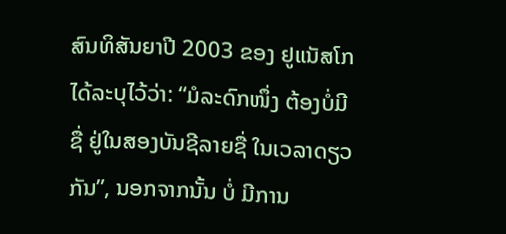ສົນທິສັນຍາປີ 2003 ຂອງ ຢູແນັສໂກ ໄດ້ລະບຸໄວ້ວ່າ: “ມໍລະດົກໜຶ່ງ ຕ້ອງບໍ່ມີຊື່ ຢູ່ໃນສອງບັນຊີລາຍຊື່ ໃນເວລາດຽວກັນ”, ນອກຈາກນັ້ນ ບໍ່ ມີການ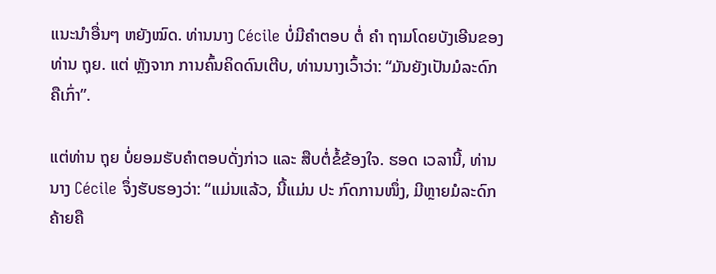ແນະນຳອື່ນໆ ຫຍັງໝົດ. ທ່ານນາງ Cécile ບໍ່ມີຄໍາຕອບ ຕໍ່ ຄຳ ຖາມໂດຍບັງເອີນຂອງທ່ານ ຖຸຍ. ແຕ່ ຫຼັງຈາກ ການຄົ້ນຄິດດົນເຕີບ, ທ່ານນາງເວົ້າວ່າ: “ມັນຍັງເປັນມໍລະດົກ ຄືເກົ່າ”.

ແຕ່ທ່ານ ຖຸຍ ບໍ່ຍອມຮັບຄຳຕອບດັ່ງກ່າວ ແລະ ສືບຕໍ່ຂໍ້ຂ້ອງໃຈ. ຮອດ ເວລານີ້, ທ່ານນາງ Cécile ຈຶ່ງຮັບຮອງວ່າ: “ແມ່ນແລ້ວ, ນີ້ແມ່ນ ປະ ກົດການໜຶ່ງ, ມີຫຼາຍມໍລະດົກຄ້າຍຄື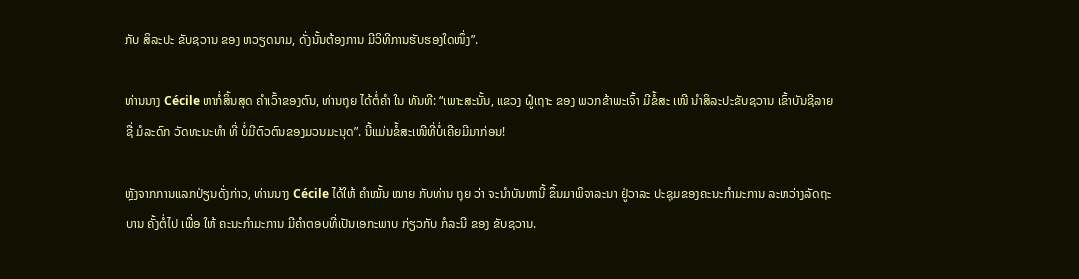ກັບ ສິລະປະ ຂັບຊວານ ຂອງ ຫວຽດນາມ, ດັ່ງນັ້ນຕ້ອງການ ມີວິທີການຮັບຮອງໃດໜຶ່ງ”.

ທ່ານນາງ Cécile ຫາກໍ່ສິ້ນສຸດ ຄຳເວົ້າຂອງຕົນ, ທ່ານຖຸຍ ໄດ້ຕໍ່ຄຳ ໃນ ທັນທີ: “ເພາະສະນັ້ນ, ແຂວງ ຝູ໋ເຖາະ ຂອງ ພວກຂ້າພະເຈົ້າ ມີຂໍ້ສະ ເໜີ ນຳສິລະປະຂັບຊວານ ເຂົ້າບັນຊີລາຍຊື່ ມໍລະດົກ ວັດທະນະທຳ ທີ່ ບໍ່ມີຕົວຕົນຂອງມວນມະນຸດ”. ນີ້ແມ່ນຂໍ້ສະເໜີທີ່ບໍ່ເຄີຍມີມາກ່ອນ!

ຫຼັງຈາກການແລກປ່ຽນດັ່ງກ່າວ, ທ່ານນາງ Cécile ໄດ້ໃຫ້ ຄຳໝັ້ນ ໝາຍ ກັບທ່ານ ຖຸຍ ວ່າ ຈະນຳບັນຫານີ້ ຂຶ້ນມາພິຈາລະນາ ຢູ່ວາລະ ປະຊຸມຂອງຄະນະກຳມະການ ລະຫວ່າງລັດຖະບານ ຄັ້ງຕໍ່ໄປ ເພື່ອ ໃຫ້ ຄະນະກຳມະການ ມີຄຳຕອບທີ່ເປັນເອກະພາບ ກ່ຽວກັບ ກໍລະນີ ຂອງ ຂັບຊວານ.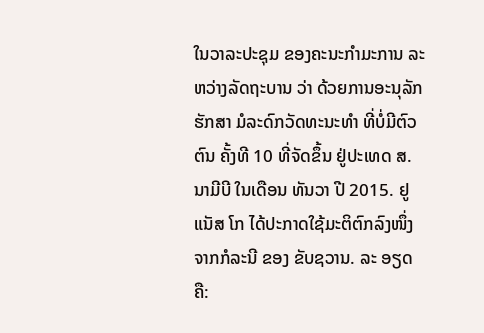ໃນວາລະປະຊຸມ ຂອງຄະນະກຳມະການ ລະຫວ່າງລັດຖະບານ ວ່າ ດ້ວຍການອະນຸລັກຮັກສາ ມໍລະດົກວັດທະນະທຳ ທີ່ບໍ່ມີຕົວຕົນ ຄັ້ງທີ 10 ທີ່ຈັດຂຶ້ນ ຢູ່ປະເທດ ສ.ນາມີບີ ໃນເດືອນ ທັນວາ ປີ 2015. ຢູແນັສ ໂກ ໄດ້ປະກາດໃຊ້ມະຕິຕົກລົງໜຶ່ງ ຈາກກໍລະນີ ຂອງ ຂັບຊວານ. ລະ ອຽດຄື: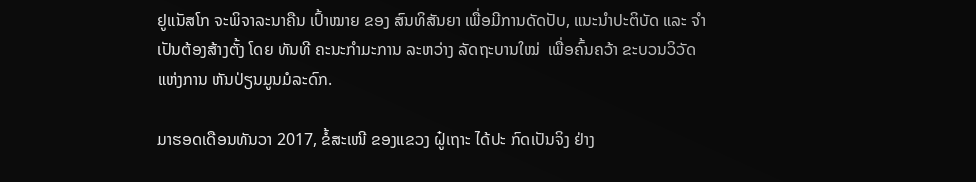ຢູແນັສໂກ ຈະພິຈາລະນາຄືນ ເປົ້າໝາຍ ຂອງ ສົນທິສັນຍາ ເພື່ອມີການດັດປັບ, ແນະນຳປະຕິບັດ ແລະ ຈຳເປັນຕ້ອງສ້າງຕັ້ງ ໂດຍ ທັນທີ ຄະນະກຳມະການ ລະຫວ່າງ ລັດຖະບານໃໝ່  ເພື່ອຄົ້ນຄວ້າ ຂະບວນວິວັດ ແຫ່ງການ ຫັນປ່ຽນມູນມໍລະດົກ.

ມາຮອດເດືອນທັນວາ 2017, ຂໍ້ສະເໜີ ຂອງແຂວງ ຝູ໋ເຖາະ ໄດ້ປະ ກົດເປັນຈິງ ຢ່າງ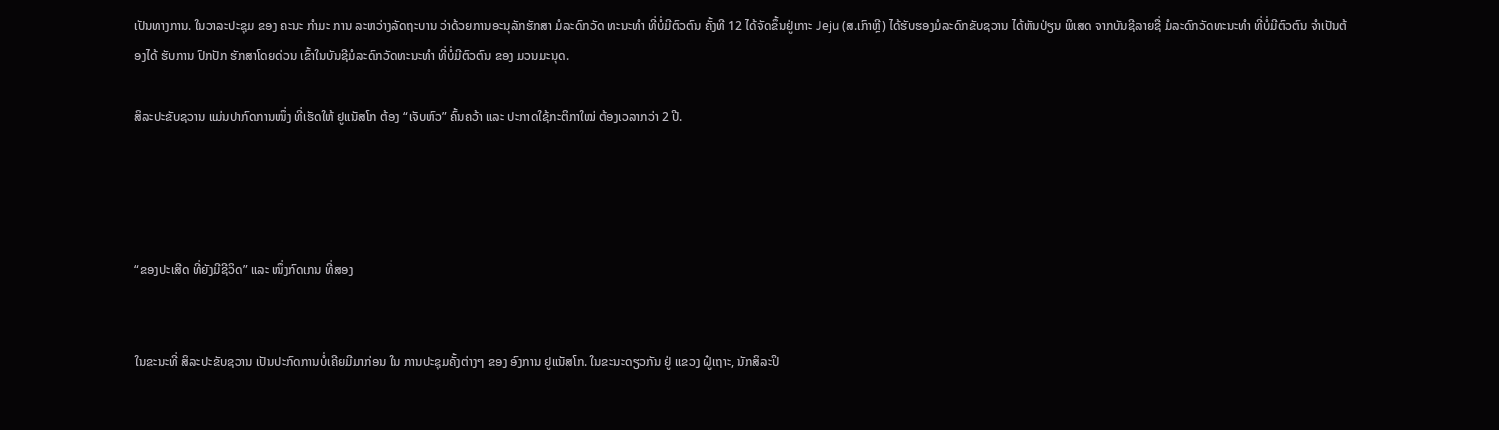ເປັນທາງການ. ໃນວາລະປະຊຸມ ຂອງ ຄະນະ ກຳມະ ການ ລະຫວ່າງລັດຖະບານ ວ່າດ້ວຍການອະນຸລັກຮັກສາ ມໍລະດົກວັດ ທະນະທຳ ທີ່ບໍ່ມີຕົວຕົນ ຄັ້ງທີ 12 ໄດ້ຈັດຂຶ້ນຢູ່ເກາະ Jeju (ສ.ເກົາຫຼີ) ໄດ້ຮັບຮອງມໍລະດົກຂັບຊວານ ໄດ້ຫັນປ່ຽນ ພິເສດ ຈາກບັນຊີລາຍຊື່ ມໍລະດົກວັດທະນະທຳ ທີ່ບໍ່ມີຕົວຕົນ ຈຳເປັນຕ້ອງໄດ້ ຮັບການ ປົກປັກ ຮັກສາໂດຍດ່ວນ ເຂົ້າໃນບັນຊີມໍລະດົກວັດທະນະທຳ ທີ່ບໍ່ມີຕົວຕົນ ຂອງ ມວນມະນຸດ.

ສິລະປະຂັບຊວານ ແມ່ນປາກົດການໜຶ່ງ ທີ່ເຮັດໃຫ້ ຢູແນັສໂກ ຕ້ອງ “ເຈັບຫົວ” ຄົ້ນຄວ້າ ແລະ ປະກາດໃຊ້ກະຕິກາໃໝ່ ຕ້ອງເວລາກວ່າ 2 ປີ.




“ຂອງປະເສີດ ທີ່ຍັງມີຊີວິດ” ແລະ ໜຶ່ງກົດເກນ ທີ່ສອງ


ໃນຂະນະທີ່ ສິລະປະຂັບຊວານ ເປັນປະກົດການບໍ່ເຄີຍມີມາກ່ອນ ໃນ ການປະຊຸມຄັ້ງຕ່າງໆ ຂອງ ອົງການ ຢູແນັສໂກ. ໃນຂະນະດຽວກັນ ຢູ່ ແຂວງ ຝູ໋ເຖາະ, ນັກສິລະປິ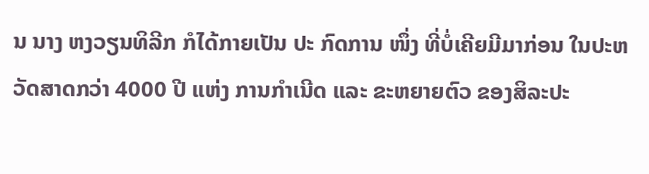ນ ນາງ ຫງວຽນທິລີກ ກໍໄດ້ກາຍເປັນ ປະ ກົດການ ໜຶ່ງ ທີ່ບໍ່ເຄີຍມີມາກ່ອນ ໃນປະຫວັດສາດກວ່າ 4000 ປີ ແຫ່ງ ການກຳເນີດ ແລະ ຂະຫຍາຍຕົວ ຂອງສິລະປະ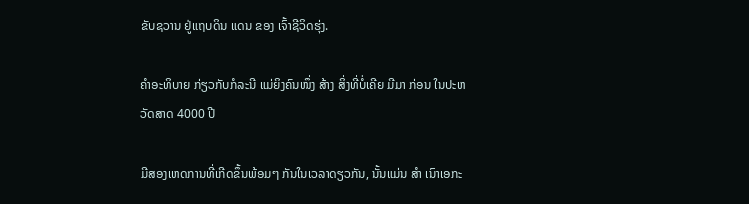ຂັບຊວານ ຢູ່ແຖບດິນ ແດນ ຂອງ ເຈົ້າຊີວິດຮຸ່ງ.

ຄຳອະທິບາຍ ກ່ຽວກັບກໍລະນີ ແມ່ຍິງຄົນໜຶ່ງ ສ້າງ ສິ່ງທີ່ບໍ່ເຄີຍ ມີມາ ກ່ອນ ໃນປະຫວັດສາດ 4000 ປີ

ມີສອງເຫດການທີ່ເກີດຂຶ້ນພ້ອມໆ ກັນໃນເວລາດຽວກັນ, ນັ້ນແມ່ນ ສຳ ເນົາເອກະ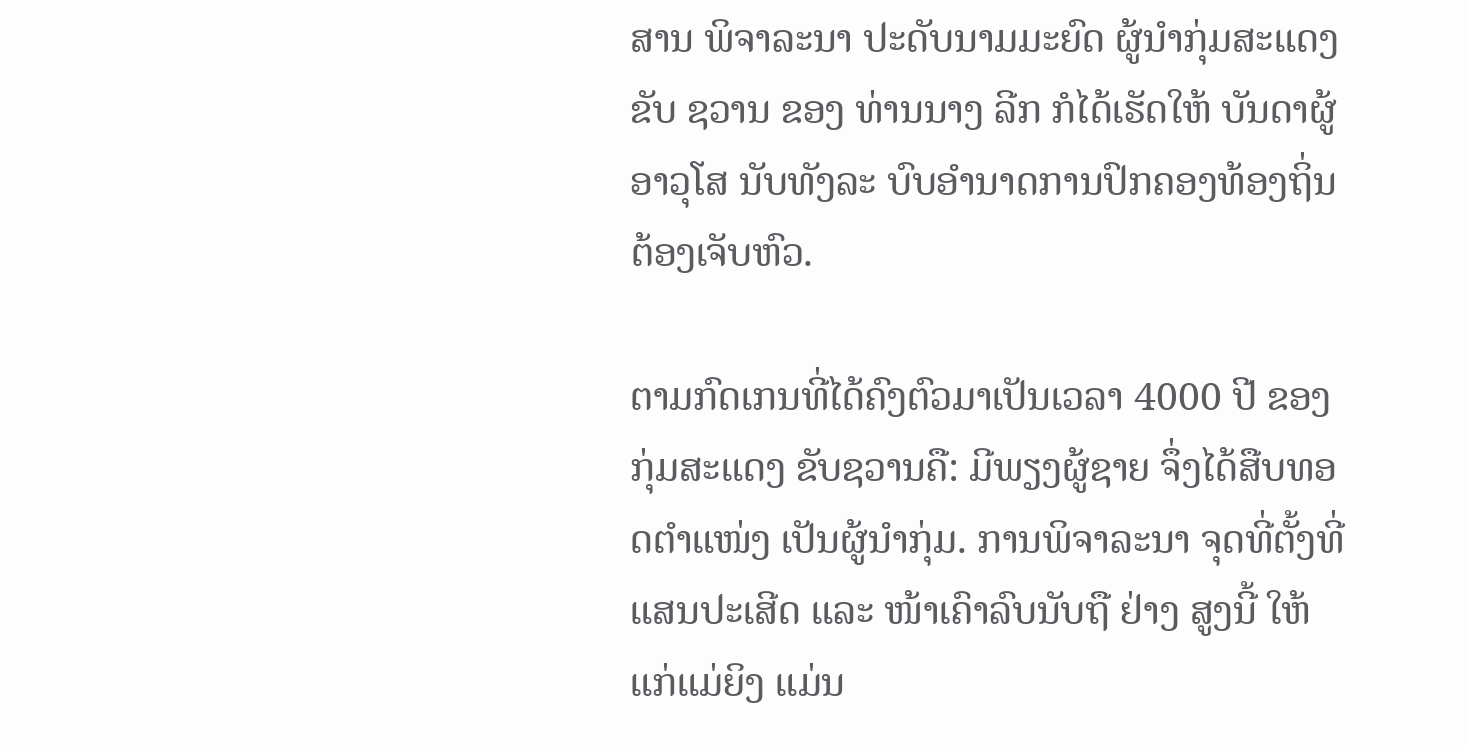ສານ ພິຈາລະນາ ປະດັບນາມມະຍົດ ຜູ້ນຳກຸ່ມສະແດງ ຂັບ ຊວານ ຂອງ ທ່ານນາງ ລີກ ກໍໄດ້ເຮັດໃຫ້ ບັນດາຜູ້ອາວຸໂສ ນັບທັງລະ ບົບອຳນາດການປົກຄອງທ້ອງຖິ່ນ ຕ້ອງເຈັບຫົວ.

ຕາມກົດເກນທີ່ໄດ້ຄົງຕົວມາເປັນເວລາ 4000 ປີ ຂອງ ກຸ່ມສະແດງ ຂັບຊວານຄື: ມີພຽງຜູ້ຊາຍ ຈຶ່ງໄດ້ສືບທອດຕຳແໜ່ງ ເປັນຜູ້ນຳກຸ່ມ. ການພິຈາລະນາ ຈຸດທີ່ຕັ້ງທີ່ແສນປະເສີດ ແລະ ໜ້າເຄົາລົບນັບຖື ຢ່າງ ສູງນີ້ ໃຫ້ແກ່ແມ່ຍິງ ແມ່ນ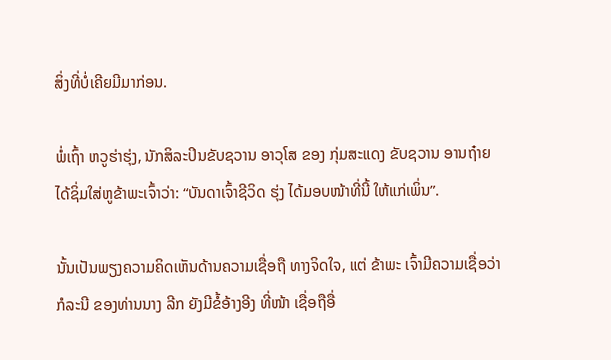ສິ່ງທີ່ບໍ່ເຄີຍມີມາກ່ອນ.

ພໍ່ເຖົ້າ ຫວູຮ່າຮຸ່ງ, ນັກສິລະປິນຂັບຊວານ ອາວຸໂສ ຂອງ ກຸ່ມສະແດງ ຂັບຊວານ ອານຖ໋າຍ ໄດ້ຊິ່ມໃສ່ຫູຂ້າພະເຈົ້າວ່າ: “ບັນດາເຈົ້າຊີວິດ ຮຸ່ງ ໄດ້ມອບໜ້າທີ່ນີ້ ໃຫ້ແກ່ເພິ່ນ”.

ນັ້ນເປັນພຽງຄວາມຄິດເຫັນດ້ານຄວາມເຊື່ອຖື ທາງຈິດໃຈ, ແຕ່ ຂ້າພະ ເຈົ້າມີຄວາມເຊື່ອວ່າ ກໍລະນີ ຂອງທ່ານນາງ ລີກ ຍັງມີຂໍ້ອ້າງອີງ ທີ່ໜ້າ ເຊື່ອຖືອື່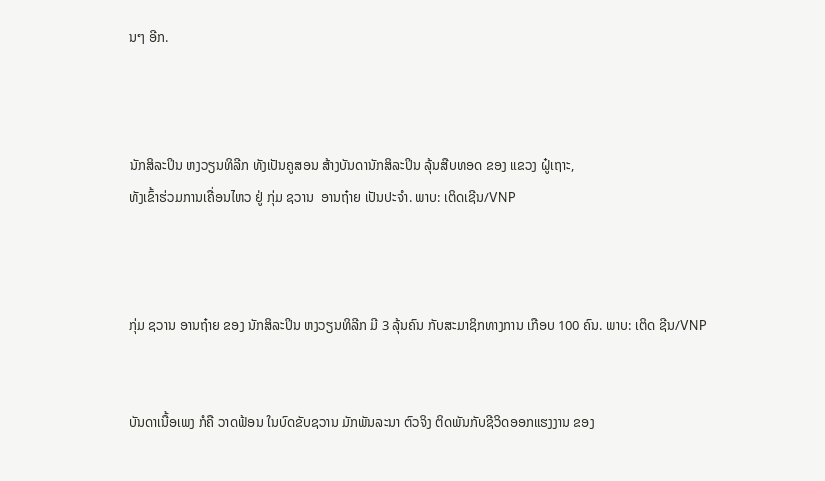ນໆ ອີກ.



ນັກສິລະປິນ ຫງວຽນທິລີກ ທັງເປັນຄູສອນ ສ້າງບັນດານັກສິລະປິນ ລຸ້ນສືບທອດ ຂອງ ແຂວງ ຝູ໋ເຖາະ,
ທັງເຂົ້າຮ່ວມການເຄື່ອນໄຫວ ຢູ່ ກຸ່ມ ຊວານ  ອານຖ໋າຍ ເປັນປະຈຳ. ພາບ: ເຕິດເຊີນ/VNP



ກຸ່ມ ຊວານ ອານຖ໋າຍ ຂອງ ນັກສິລະປິນ ຫງວຽນທິລີກ ມີ 3 ລຸ້ນຄົນ ກັບສະມາຊິກທາງການ ເກືອບ 100 ຄົນ. ພາບ: ເຕິດ ຊີນ/VNP


ບັນດາເນື້ອເພງ ກໍຄື ວາດຟ້ອນ ໃນບົດຂັບຊວານ ມັກພັນລະນາ ຕົວຈິງ ຕິດພັນກັບຊີວິດອອກແຮງງານ ຂອງ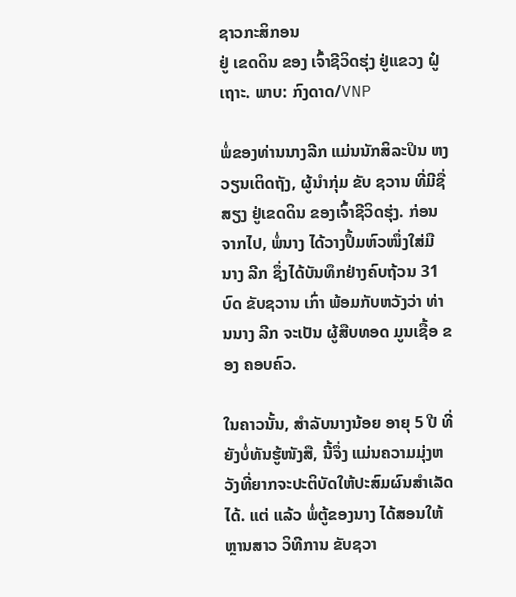ຊາວກະສິກອນ
ຢູ່ ເຂດດິນ ຂອງ ເຈົ້າຊີວິດຮຸ່ງ ຢູ່ແຂວງ ຝູ໋ເຖາະ. ພາບ: ກົງດາດ/VNP

ພໍ່ຂອງທ່ານນາງລີກ ແມ່ນນັກສິລະປິນ ຫງວຽນເຕິດຖັງ, ຜູ້ນຳກຸ່ມ ຂັບ ຊວານ ທີ່ມີຊື່ສຽງ ຢູ່ເຂດດິນ ຂອງເຈົ້າຊີວິດຮຸ່ງ. ກ່ອນຈາກໄປ, ພໍ່ນາງ ໄດ້ວາງປຶ້ມຫົວໜຶ່ງໃສ່ມື ນາງ ລີກ ຊຶ່ງໄດ້ບັນທຶກຢ່າງຄົບຖ້ວນ 31 ບົດ ຂັບຊວານ ເກົ່າ ພ້ອມກັບຫວັງວ່າ ທ່ານນາງ ລີກ ຈະເປັນ ຜູ້ສືບທອດ ມູນເຊື້ອ ຂອງ ຄອບຄົວ.

ໃນຄາວນັ້ນ, ສຳລັບນາງນ້ອຍ ອາຍຸ 5 ປີ ທີ່ຍັງບໍ່ທັນຮູ້ໜັງສື, ນີ້ຈຶ່ງ ແມ່ນຄວາມມຸ່ງຫວັງທີ່ຍາກຈະປະຕິບັດໃຫ້ປະສົມຜົນສຳເລັດໄດ້. ແຕ່ ແລ້ວ ພໍ່ຕູ້ຂອງນາງ ໄດ້ສອນໃຫ້ ຫຼານສາວ ວິທີການ ຂັບຊວາ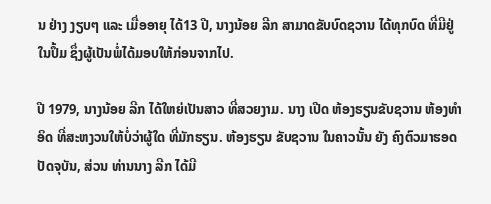ນ ຢ່າງ ງຽບໆ ແລະ ເມື່ອອາຍຸ ໄດ້13 ປີ, ນາງນ້ອຍ ລີກ ສາມາດຂັບບົດຊວານ ໄດ້ທຸກບົດ ທີ່ມີຢູ່ໃນປຶ້ມ ຊຶ່ງຜູ້ເປັນພໍ່ໄດ້ມອບໃຫ້ກ່ອນຈາກໄປ.

ປີ 1979, ນາງນ້ອຍ ລີກ ໄດ້ໃຫຍ່ເປັນສາວ ທີ່ສວຍງາມ. ນາງ ເປີດ ຫ້ອງຮຽນຂັບຊວານ ຫ້ອງທຳອິດ ທີ່ສະຫງວນໃຫ້ບໍ່ວ່າຜູ້ໃດ ທີ່ມັກຮຽນ. ຫ້ອງຮຽນ ຂັບຊວານ ໃນຄາວນັ້ນ ຍັງ ຄົງຕົວມາຮອດປັດຈຸບັນ, ສ່ວນ ທ່ານນາງ ລີກ ໄດ້ມີ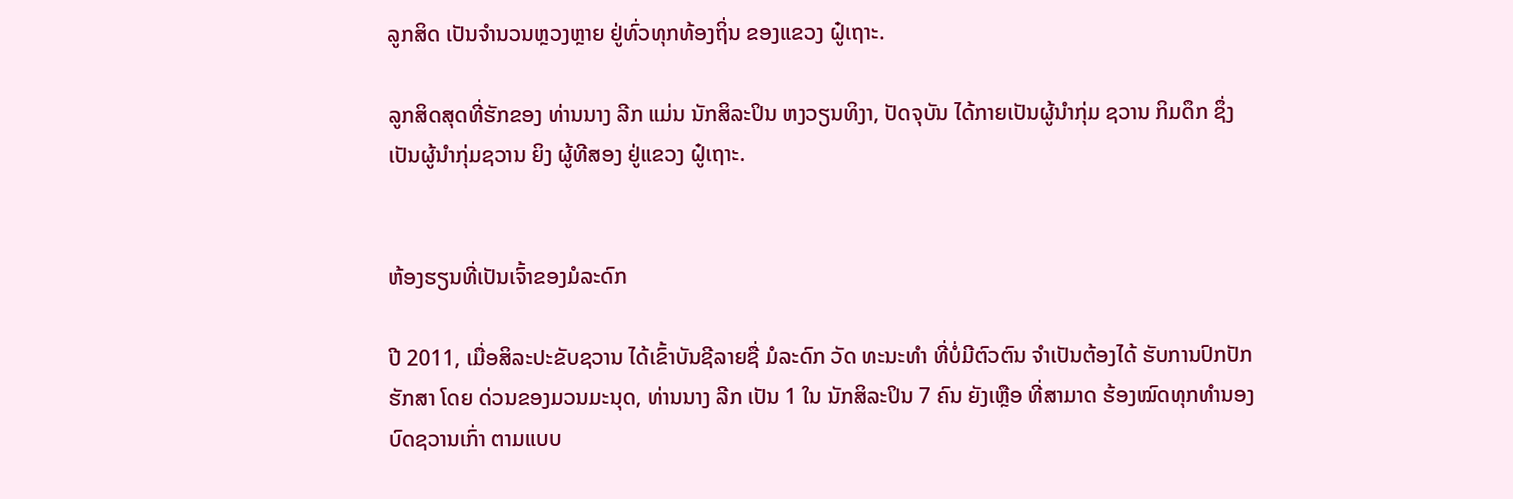ລູກສິດ ເປັນຈຳນວນຫຼວງຫຼາຍ ຢູ່ທົ່ວທຸກທ້ອງຖິ່ນ ຂອງແຂວງ ຝູ໋ເຖາະ.

ລູກສິດສຸດທີ່ຮັກຂອງ ທ່ານນາງ ລີກ ແມ່ນ ນັກສິລະປິນ ຫງວຽນທິງາ, ປັດຈຸບັນ ໄດ້ກາຍເປັນຜູ້ນຳກຸ່ມ ຊວານ ກິມດຶກ ຊຶ່ງເປັນຜູ້ນຳກຸ່ມຊວານ ຍິງ ຜູ້ທີສອງ ຢູ່ແຂວງ ຝູ໋ເຖາະ.


ຫ້ອງຮຽນທີ່ເປັນເຈົ້າຂອງມໍລະດົກ

ປີ 2011, ເມື່ອສິລະປະຂັບຊວານ ໄດ້ເຂົ້າບັນຊີລາຍຊື່ ມໍລະດົກ ວັດ ທະນະທຳ ທີ່ບໍ່ມີຕົວຕົນ ຈຳເປັນຕ້ອງໄດ້ ຮັບການປົກປັກຮັກສາ ໂດຍ ດ່ວນຂອງມວນມະນຸດ, ທ່ານນາງ ລີກ ເປັນ 1 ໃນ ນັກສິລະປິນ 7 ຄົນ ຍັງເຫຼືອ ທີ່ສາມາດ ຮ້ອງໝົດທຸກທຳນອງ ບົດຊວານເກົ່າ ຕາມແບບ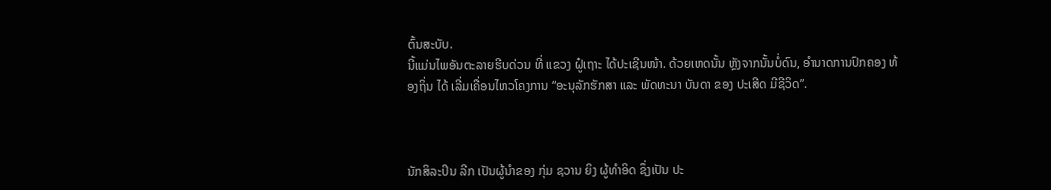ຕົ້ນສະບັບ.
ນີ້ແມ່ນໄພອັນຕະລາຍຮີບດ່ວນ ທີ່ ແຂວງ ຝູ໋ເຖາະ ໄດ້ປະເຊີນໜ້າ. ດ້ວຍເຫດນັ້ນ ຫຼັງຈາກນັ້ນບໍ່ດົນ, ອຳນາດການປົກຄອງ ທ້ອງຖິ່ນ ໄດ້ ເລີ່ມເຄື່ອນໄຫວໂຄງການ “ອະນຸລັກຮັກສາ ແລະ ພັດທະນາ ບັນດາ ຂອງ ປະເສີດ ມີຊີວິດ”.



ນັກສິລະປິນ ລີກ ເປັນຜູ້ນຳຂອງ ກຸ່ມ ຊວານ ຍິງ ຜູ້ທຳອິດ ຊຶ່ງເປັນ ປະ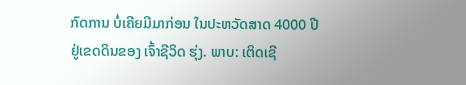ກົດການ ບໍ່ເຄີຍມີມາກ່ອນ ໃນປະຫວັດສາດ 4000 ປີ
ຢູ່ເຂດດິນຂອງ ເຈົ້າຊີວິດ ຮຸ່ງ. ພາບ: ເຕິດເຊີ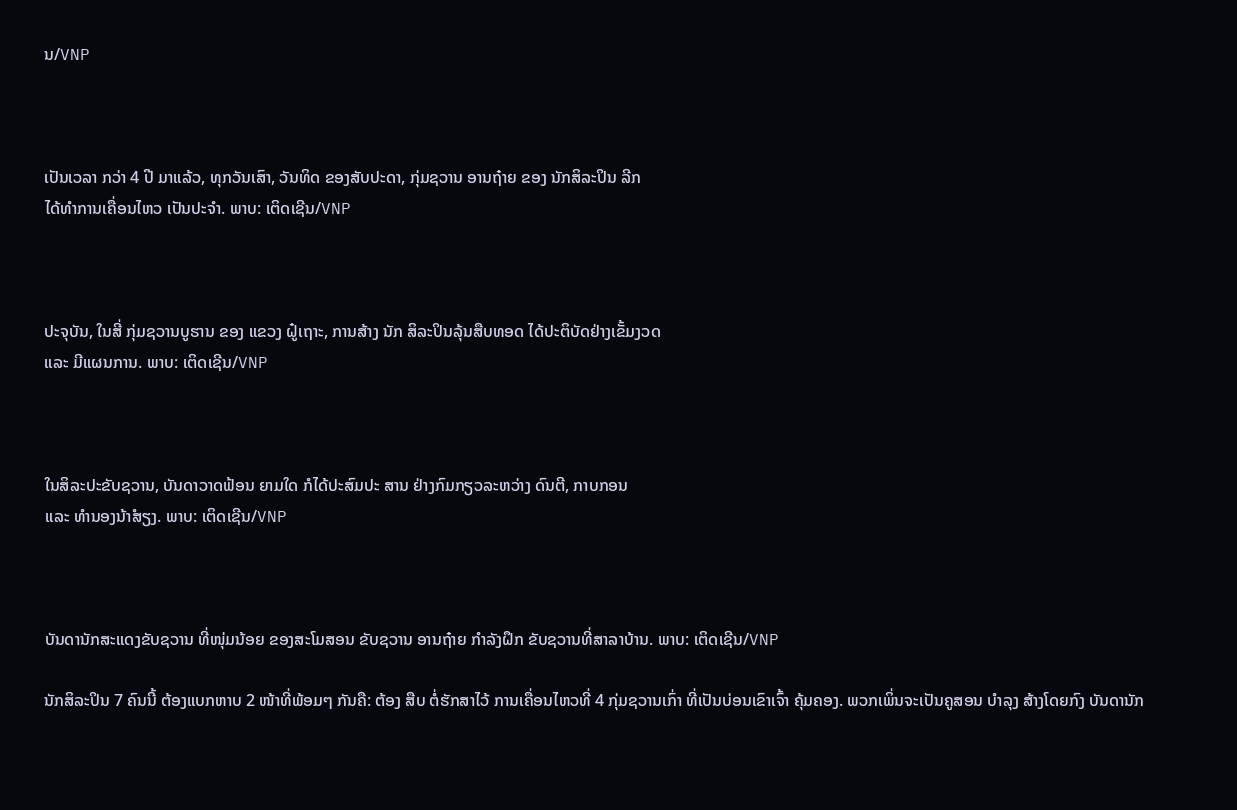ນ/VNP



ເປັນເວລາ ກວ່າ 4 ປີ ມາແລ້ວ, ທຸກວັນເສົາ, ວັນທິດ ຂອງສັບປະດາ, ກຸ່ມຊວານ ອານຖ໋າຍ ຂອງ ນັກສິລະປິນ ລີກ
ໄດ້ທຳການເຄື່ອນໄຫວ ເປັນປະຈຳ. ພາບ: ເຕິດເຊີນ/VNP



ປະຈຸບັນ, ໃນສີ່ ກຸ່ມຊວານບູຮານ ຂອງ ແຂວງ ຝູ໋ເຖາະ, ການສ້າງ ນັກ ສິລະປິນລຸ້ນສືບທອດ ໄດ້ປະຕິບັດຢ່າງເຂັ້ມງວດ
ແລະ ມີແຜນການ. ພາບ: ເຕິດເຊີນ/VNP



ໃນສິລະປະຂັບຊວານ, ບັນດາວາດຟ້ອນ ຍາມໃດ ກໍໄດ້ປະສົມປະ ສານ ຢ່າງກົມກຽວລະຫວ່າງ ດົນຕີ, ກາບກອນ
ແລະ ທຳນອງນ້າໍສຽງ. ພາບ: ເຕິດເຊີນ/VNP



ບັນດານັກສະແດງຂັບຊວານ ທີ່ໜຸ່ມນ້ອຍ ຂອງສະໂມສອນ ຂັບຊວານ ອານຖ໋າຍ ກຳລັງຝຶກ ຂັບຊວານທີ່ສາລາບ້ານ. ພາບ: ເຕິດເຊີນ/VNP

ນັກສິລະປິນ 7 ຄົນນີ້ ຕ້ອງແບກຫາບ 2 ໜ້າທີ່ພ້ອມໆ ກັນຄື: ຕ້ອງ ສືບ ຕໍ່ຮັກສາໄວ້ ການເຄື່ອນໄຫວທີ່ 4 ກຸ່ມຊວານເກົ່າ ທີ່ເປັນບ່ອນເຂົາເຈົ້າ ຄຸ້ມຄອງ. ພວກເພິ່ນຈະເປັນຄູສອນ ບຳລຸງ ສ້າງໂດຍກົງ ບັນດານັກ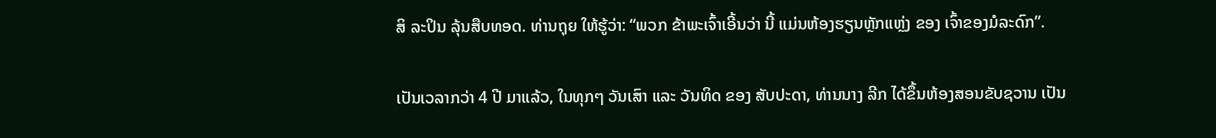ສິ ລະປິນ ລຸ້ນສືບທອດ. ທ່ານຖຸຍ ໃຫ້ຮູ້ວ່າ: “ພວກ ຂ້າພະເຈົ້າເອີ້ນວ່າ ນີ້ ແມ່ນຫ້ອງຮຽນຫຼັກແຫຼ່ງ ຂອງ ເຈົ້າຂອງມໍລະດົກ”.

ເປັນເວລາກວ່າ 4 ປີ ມາແລ້ວ, ໃນທຸກໆ ວັນເສົາ ແລະ ວັນທິດ ຂອງ ສັບປະດາ, ທ່ານນາງ ລີກ ໄດ້ຂຶ້ນຫ້ອງສອນຂັບຊວານ ເປັນ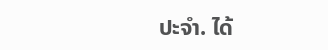ປະຈຳ. ໄດ້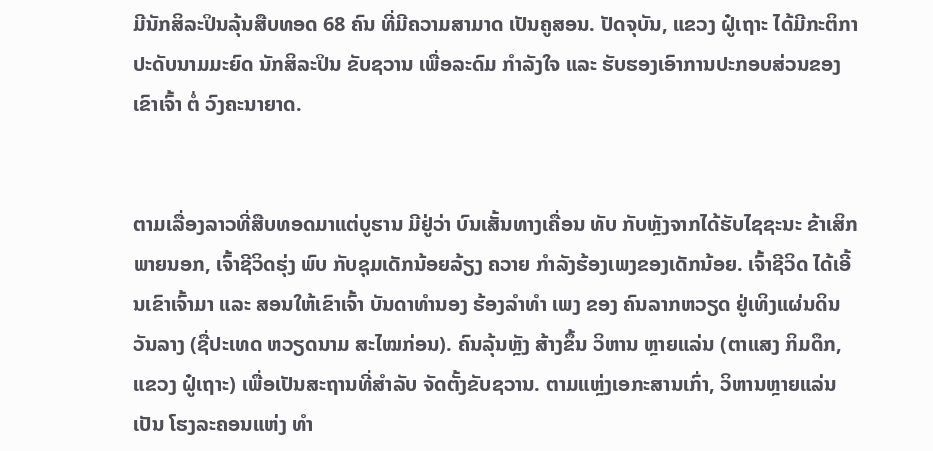ມີນັກສິລະປິນລຸ້ນສືບທອດ 68 ຄົນ ທີ່ມີຄວາມສາມາດ ເປັນຄູສອນ. ປັດຈຸບັນ, ແຂວງ ຝູ໋ເຖາະ ໄດ້ມີກະຕິກາ ປະດັບນາມມະຍົດ ນັກສິລະປິນ ຂັບຊວານ ເພື່ອລະດົມ ກຳລັງໃຈ ແລະ ຮັບຮອງເອົາການປະກອບສ່ວນຂອງເຂົາເຈົ້າ ຕໍ່ ວົງຄະນາຍາດ.


ຕາມເລື່ອງລາວທີ່ສືບທອດມາແຕ່ບູຮານ ມີຢູ່ວ່າ ບົນເສັ້ນທາງເຄື່ອນ ທັບ ກັບຫຼັງຈາກໄດ້ຮັບໄຊຊະນະ ຂ້າເສິກພາຍນອກ, ເຈົ້າຊີວິດຮຸ່ງ ພົບ ກັບຊຸມເດັກນ້ອຍລ້ຽງ ຄວາຍ ກຳລັງຮ້ອງເພງຂອງເດັກນ້ອຍ. ເຈົ້າຊີວິດ ໄດ້ເອີ້ນເຂົາເຈົ້າມາ ແລະ ສອນໃຫ້ເຂົາເຈົ້າ ບັນດາທຳນອງ ຮ້ອງລຳທຳ ເພງ ຂອງ ຄົນລາກຫວຽດ ຢູ່ເທິງແຜ່ນດິນ ວັນລາງ (ຊື່ປະເທດ ຫວຽດນາມ ສະໄໝກ່ອນ). ຄົນລຸ້ນຫຼັງ ສ້າງຂຶ້ນ ວິຫານ ຫຼາຍແລ່ນ (ຕາແສງ ກິມດຶກ, ແຂວງ ຝູ໋ເຖາະ) ເພື່ອເປັນສະຖານທີ່ສຳລັບ ຈັດຕັ້ງຂັບຊວານ. ຕາມແຫຼ່ງເອກະສານເກົ່າ, ວິຫານຫຼາຍແລ່ນ ເປັນ ໂຮງລະຄອນແຫ່ງ ທຳ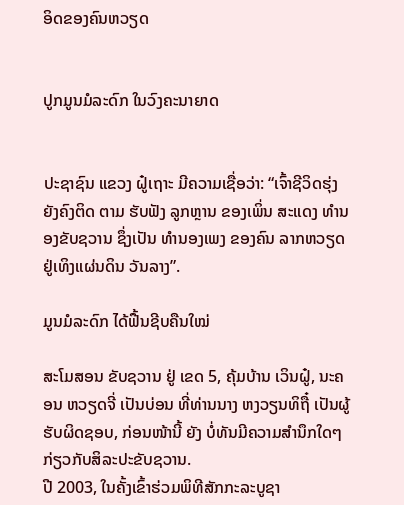ອິດຂອງຄົນຫວຽດ


ປູກມູນມໍລະດົກ ໃນວົງຄະນາຍາດ


ປະຊາຊົນ ແຂວງ ຝູ໋ເຖາະ ມີຄວາມເຊື່ອວ່າ: “ເຈົ້າຊີວິດຮຸ່ງ ຍັງຄົງຕິດ ຕາມ ຮັບຟັງ ລູກຫຼານ ຂອງເພິ່ນ ສະແດງ ທຳນອງຂັບຊວານ ຊຶ່ງເປັນ ທຳນອງເພງ ຂອງຄົນ ລາກຫວຽດ ຢູ່ເທິງແຜ່ນດິນ ວັນລາງ”.

ມູນມໍລະດົກ ໄດ້ຟື້ນຊີບຄືນໃໝ່

ສະໂມສອນ ຂັບຊວານ ຢູ່ ເຂດ 5, ຄຸ້ມບ້ານ ເວິນຝູ໋, ນະຄອນ ຫວຽດຈີ່ ເປັນບ່ອນ ທີ່ທ່ານນາງ ຫງວຽນທິຖື໋ ເປັນຜູ້ຮັບຜິດຊອບ, ກ່ອນໜ້ານີ້ ຍັງ ບໍ່ທັນມີຄວາມສຳນຶກໃດໆ ກ່ຽວກັບສິລະປະຂັບຊວານ.
ປີ 2003, ໃນຄັ້ງເຂົ້າຮ່ວມພິທີສັກກະລະບູຊາ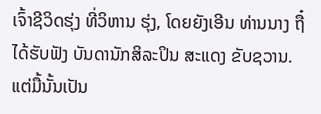ເຈົ້າຊີວິດຮຸ່ງ ທີ່ວິຫານ ຮຸ່ງ, ໂດຍຍັງເອີນ ທ່ານນາງ ຖື໋ ໄດ້ຮັບຟັງ ບັນດານັກສິລະປິນ ສະແດງ ຂັບຊວານ. ແຕ່ມື້ນັ້ນເປັນ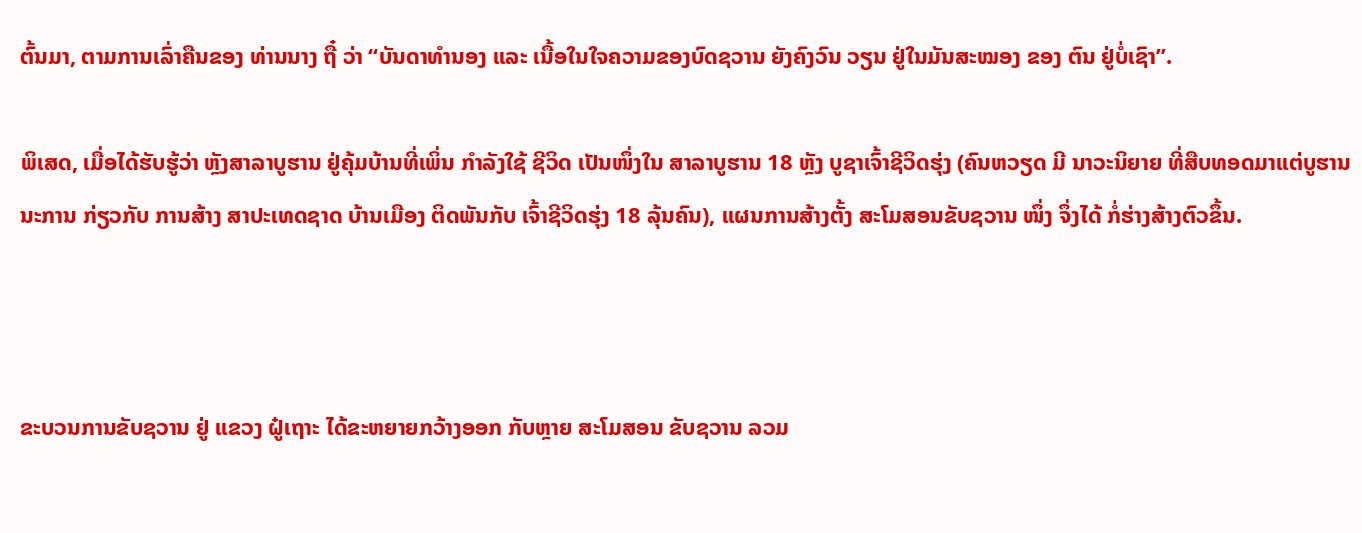ຕົ້ນມາ, ຕາມການເລົ່າຄືນຂອງ ທ່ານນາງ ຖື໋ ວ່າ “ບັນດາທຳນອງ ແລະ ເນື້ອໃນໃຈຄວາມຂອງບົດຊວານ ຍັງຄົງວົນ ວຽນ ຢູ່ໃນມັນສະໝອງ ຂອງ ຕົນ ຢູ່ບໍ່ເຊົາ”.

ພິເສດ, ເມື່ອໄດ້ຮັບຮູ້ວ່າ ຫຼັງສາລາບູຮານ ຢູ່ຄຸ້ມບ້ານທີ່ເພິ່ນ ກຳລັງໃຊ້ ຊີວິດ ເປັນໜຶ່ງໃນ ສາລາບູຮານ 18 ຫຼັງ ບູຊາເຈົ້າຊີວິດຮຸ່ງ (ຄົນຫວຽດ ມີ ນາວະນິຍາຍ ທີ່ສືບທອດມາແຕ່ບູຮານນະການ ກ່ຽວກັບ ການສ້າງ ສາປະເທດຊາດ ບ້ານເມືອງ ຕິດພັນກັບ ເຈົ້າຊີວິດຮຸ່ງ 18 ລຸ້ນຄົນ), ແຜນການສ້າງຕັ້ງ ສະໂມສອນຂັບຊວານ ໜຶ່ງ ຈຶ່ງໄດ້ ກໍ່ຮ່າງສ້າງຕົວຂຶ້ນ.



ຂະບວນການຂັບຊວານ ຢູ່ ແຂວງ ຝູ໋ເຖາະ ໄດ້ຂະຫຍາຍກວ້າງອອກ ກັບຫຼາຍ ສະໂມສອນ ຂັບຊວານ ລວມ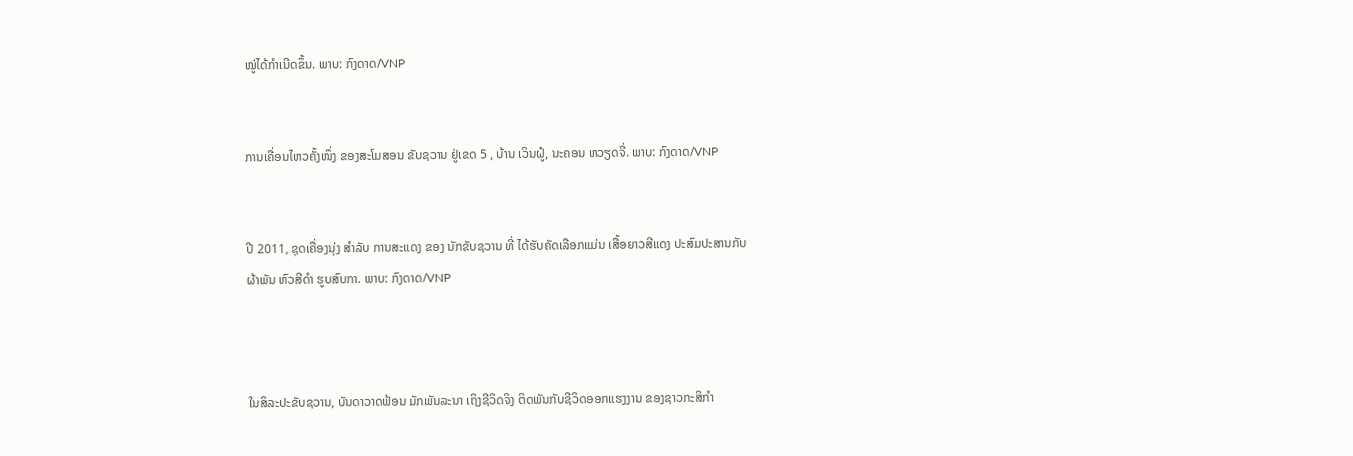ໝູ່ໄດ້ກຳເນີດຂຶ້ນ. ພາບ: ກົງດາດ/VNP


ການເຄື່ອນໄຫວຄັ້ງໜຶ່ງ ຂອງສະໂມສອນ ຂັບຊວານ ຢູ່ເຂດ 5 , ບ້ານ ເວິນຝູ໋, ນະຄອນ ຫວຽດຈີ່. ພາບ: ກົງດາດ/VNP


ປີ 2011, ຊຸດເຄື່ອງນຸ່ງ ສຳລັບ ການສະແດງ ຂອງ ນັກຂັບຊວານ ທີ່ ໄດ້ຮັບຄັດເລືອກແມ່ນ ເສື້ອຍາວສີແດງ ປະສົມປະສານກັບ
ຜ້າພັນ ຫົວສີດຳ ຮູບສົບກາ. ພາບ: ກົງດາດ/VNP



ໃນສິລະປະຂັບຊວານ, ບັນດາວາດຟ້ອນ ມັກພັນລະນາ ເຖິງຊີວິດຈິງ ຕິດພັນກັບຊີວິດອອກແຮງງານ ຂອງຊາວກະສິກຳ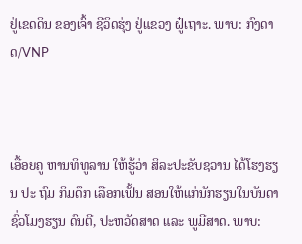ຢູ່ເຂດດິນ ຂອງເຈົ້າ ຊີວິດຮຸ່ງ ຢູ່ແຂວງ ຝູ໋ເຖາະ. ພາບ: ກົງດາດ/VNP



ເອື້ອຍຄູ ຫານທິທູລານ ໃຫ້ຮູ້ວ່າ ສິລະປະຂັບຊວານ ໄດ້ໂຮງຮຽນ ປະ ຖົມ ກິມດຶກ ເລືອກເຟັ້ນ ສອນໃຫ້ແກ່ນັກຮຽນໃນບັນດາ ຊົ່ວໂມງຮຽນ ດົນຕີ, ປະຫວັດສາດ ແລະ ພູມີສາດ. ພາບ: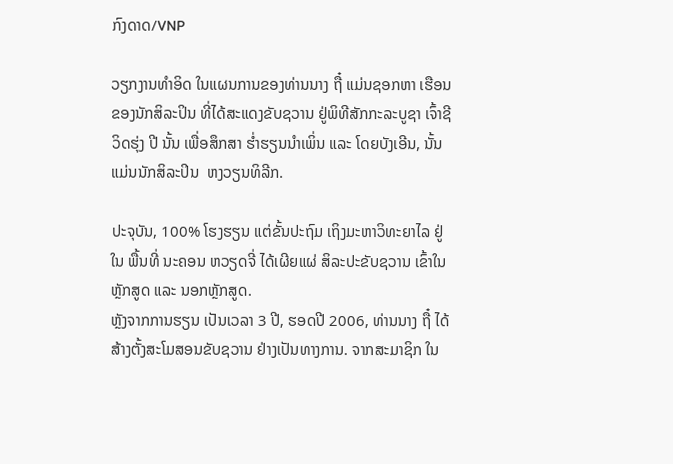ກົງດາດ/VNP

ວຽກງານທຳອິດ ໃນແຜນການຂອງທ່ານນາງ ຖື໋ ແມ່ນຊອກຫາ ເຮືອນ ຂອງນັກສິລະປິນ ທີ່ໄດ້ສະແດງຂັບຊວານ ຢູ່ພິທີສັກກະລະບູຊາ ເຈົ້າຊີ ວິດຮຸ່ງ ປີ ນັ້ນ ເພື່ອສຶກສາ ຮ່ຳຮຽນນຳເພິ່ນ ແລະ ໂດຍບັງເອີນ, ນັ້ນ ແມ່ນນັກສິລະປິນ  ຫງວຽນທິລີກ.

ປະຈຸບັນ, 100% ໂຮງຮຽນ ແຕ່ຂັ້ນປະຖົມ ເຖິງມະຫາວິທະຍາໄລ ຢູ່ ໃນ ພື້ນທີ່ ນະຄອນ ຫວຽດຈີ່ ໄດ້ເຜີຍແຜ່ ສິລະປະຂັບຊວານ ເຂົ້າໃນ ຫຼັກສູດ ແລະ ນອກຫຼັກສູດ.
ຫຼັງຈາກການຮຽນ ເປັນເວລາ 3 ປີ, ຮອດປີ 2006, ທ່ານນາງ ຖື໋ ໄດ້ ສ້າງຕັ້ງສະໂມສອນຂັບຊວານ ຢ່າງເປັນທາງການ. ຈາກສະມາຊິກ ໃນ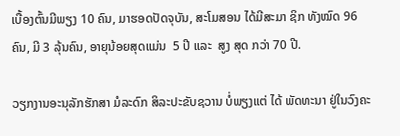ເບື້ອງຕົ້ນມີພຽງ 10 ຄົນ, ມາຮອດປັດຈຸບັນ, ສະໂມສອນ ໄດ້ມີສະມາ ຊິກ ທັງໝົດ 96 ຄົນ, ມີ 3 ລຸ້ນຄົນ, ອາຍຸນ້ອຍສຸດແມ່ນ  5 ປີ ແລະ  ສູງ ສຸດ ກວ່າ 70 ປີ.

ວຽກງານອະນຸລັກຮັກສາ ມໍລະດົກ ສິລະປະຂັບຊວານ ບໍ່ພຽງແຕ່ ໄດ້ ພັດທະນາ ຢູ່ໃນວົງຄະ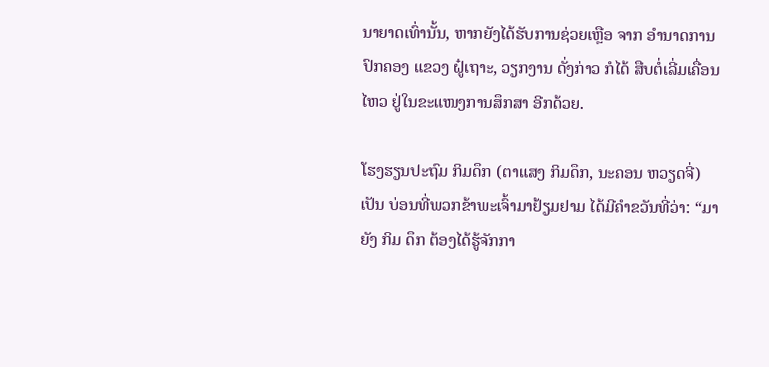ນາຍາດເທົ່ານັ້ນ, ຫາກຍັງໄດ້ຮັບການຊ່ວຍເຫຼືອ ຈາກ ອຳນາດການປົກຄອງ ແຂວງ ຝູ໋ເຖາະ, ວຽກງານ ດັ່ງກ່າວ ກໍໄດ້ ສືບຕໍ່ເລີ່ມເຄື່ອນໄຫວ ຢູ່ໃນຂະແໜງການສຶກສາ ອີກດ້ວຍ.

ໂຮງຮຽນປະຖົມ ກິມດຶກ (ຕາແສງ ກິມດຶກ, ນະຄອນ ຫວຽດຈີ່) ເປັນ ບ່ອນທີ່ພວກຂ້າພະເຈົ້າມາຢ້ຽມຢາມ ໄດ້ມີຄຳຂວັນທີ່ວ່າ: “ມາຍັງ ກິມ ດຶກ ຕ້ອງໄດ້ຮູ້ຈັກກາ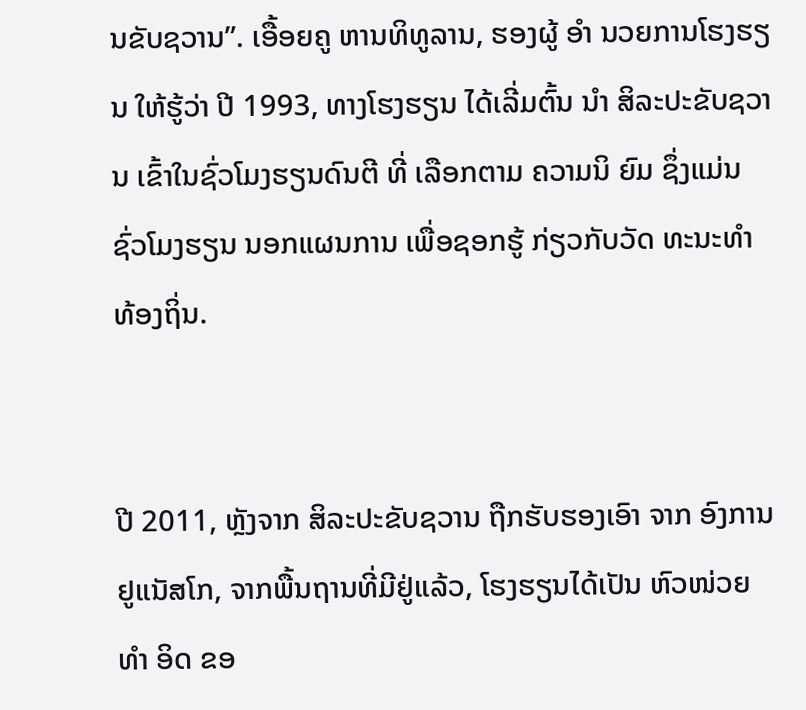ນຂັບຊວານ”. ເອື້ອຍຄູ ຫານທິທູລານ, ຮອງຜູ້ ອຳ ນວຍການໂຮງຮຽນ ໃຫ້ຮູ້ວ່າ ປີ 1993, ທາງໂຮງຮຽນ ໄດ້ເລີ່ມຕົ້ນ ນຳ ສິລະປະຂັບຊວານ ເຂົ້າໃນຊົ່ວໂມງຮຽນດົນຕີ ທີ່ ເລືອກຕາມ ຄວາມນິ ຍົມ ຊຶ່ງແມ່ນຊົ່ວໂມງຮຽນ ນອກແຜນການ ເພື່ອຊອກຮູ້ ກ່ຽວກັບວັດ ທະນະທຳ ທ້ອງຖິ່ນ.


ປີ 2011, ຫຼັງຈາກ ສິລະປະຂັບຊວານ ຖືກຮັບຮອງເອົາ ຈາກ ອົງການ ຢູແນັສໂກ, ຈາກພື້ນຖານທີ່ມີຢູ່ແລ້ວ, ໂຮງຮຽນໄດ້ເປັນ ຫົວໜ່ວຍທຳ ອິດ ຂອ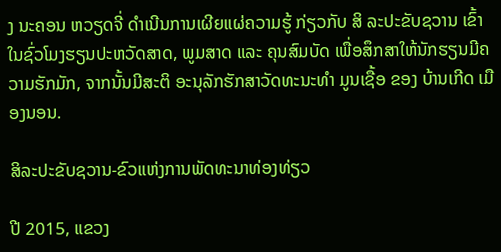ງ ນະຄອນ ຫວຽດຈີ່ ດຳເນີນການເຜີຍແຜ່ຄວາມຮູ້ ກ່ຽວກັບ ສິ ລະປະຂັບຊວານ ເຂົ້າໃນຊົ່ວໂມງຮຽນປະຫວັດສາດ, ພູມສາດ ແລະ ຄຸນສົມບັດ ເພື່ອສຶກສາໃຫ້ນັກຮຽນມີຄວາມຮັກມັກ, ຈາກນັ້ນມີສະຕິ ອະນຸລັກຮັກສາວັດທະນະທຳ ມູນເຊື້ອ ຂອງ ບ້ານເກີດ ເມືອງນອນ.

ສິລະປະຂັບຊວານ-ຂົວແຫ່ງການພັດທະນາທ່ອງທ່ຽວ

ປີ 2015, ແຂວງ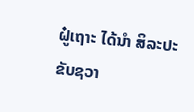ຝູ໋ເຖາະ ໄດ້ນຳ ສິລະປະຂັບຊວາ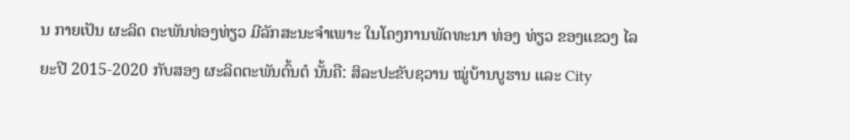ນ ກາຍເປັນ ຜະລິດ ຕະພັນທ່ອງທ່ຽວ ມີລັກສະນະຈຳເພາະ ໃນໂຄງການພັດທະນາ ທ່ອງ ທ່ຽວ ຂອງແຂວງ ໄລຍະປີ 2015-2020 ກັບສອງ ຜະລິດຕະພັນຕົ້ນຕໍ ນັ້ນຄື: ສິລະປະຂັບຊວານ ໝູ່ບ້ານບູຮານ ແລະ City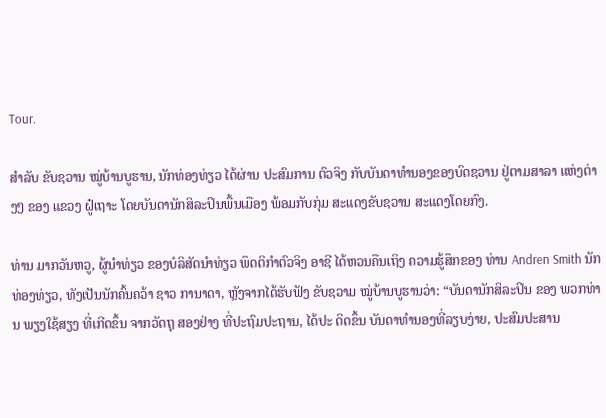Tour.

ສຳລັບ ຂັບຊວານ ໝູ່ບ້ານບູຮານ, ນັກທ່ອງທ່ຽວ ໄດ້ຜ່ານ ປະສົມການ ຕົວຈິງ ກັບບັນດາທຳນອງຂອງບົດຊວານ ຢູ່ຕາມສາລາ ແຫ່ງຕ່າງໆ ຂອງ ແຂວງ ຝູ໋ເຖາະ ໂດຍບັນດານັກສິລະປິນພື້ນເມືອງ ພ້ອມກັບກຸ່ມ ສະແດງຂັບຊວານ ສະແດງໂດຍກົງ.

ທ່ານ ມາກວັນຫວູ, ຜູ້ນຳທ່ຽວ ຂອງບໍລິສັດນຳທ່ຽວ ພຶດຕິກຳຕົວຈິງ ອາຊີ ໄດ້ຫວນຄືນເຖິງ ຄວາມຮູ້ສຶກຂອງ ທ່ານ Andren Smith ນັກ ທ່ອງທ່ຽວ, ທັງເປັນນັກຄົ້ນຄວ້າ ຊາວ ການາດາ, ຫຼັງຈາກໄດ້ຮັບຟັງ ຂັບຊວາມ ໝູ່ບ້ານບູຮານວ່າ: “ບັນດານັກສິລະປິນ ຂອງ ພວກທ່ານ ພຽງໃຊ້ສຽງ ທີ່ເກີດຂຶ້ນ ຈາກວັດຖຸ ສອງຢ່າງ ທີ່ປະຖົມປະຖານ, ໄດ້ປະ ດິດຂຶ້ນ ບັນດາທໍານອງທີ່ລຽບງ່າຍ, ປະສົມປະສານ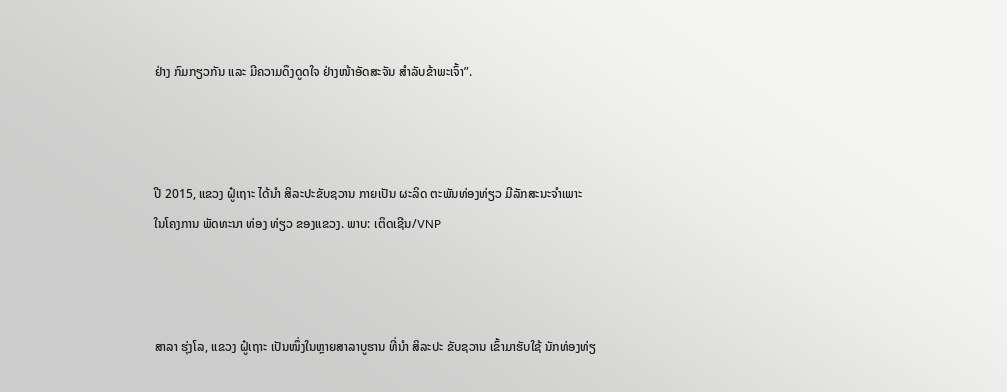ຢ່າງ ກົມກຽວກັນ ແລະ ມີຄວາມດຶງດູດໃຈ ຢ່າງໜ້າອັດສະຈັນ ສຳລັບຂ້າພະເຈົ້າ”.



ປີ 2015, ແຂວງ ຝູ໋ເຖາະ ໄດ້ນຳ ສິລະປະຂັບຊວານ ກາຍເປັນ ຜະລິດ ຕະພັນທ່ອງທ່ຽວ ມີລັກສະນະຈຳເພາະ
ໃນໂຄງການ ພັດທະນາ ທ່ອງ ທ່ຽວ ຂອງແຂວງ. ພາບ: ເຕິດເຊີນ/VNP



ສາລາ ຮຸ່ງໂລ, ແຂວງ ຝູ໋ເຖາະ ເປັນໜຶ່ງໃນຫຼາຍສາລາບູຮານ ທີ່ນຳ ສິລະປະ ຂັບຊວານ ເຂົ້າມາຮັບໃຊ້ ນັກທ່ອງທ່ຽ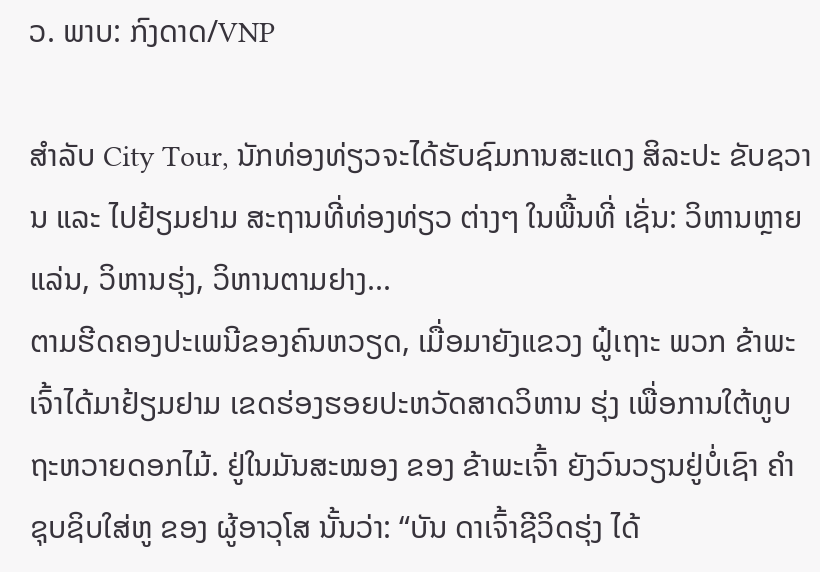ວ. ພາບ: ກົງດາດ/VNP

ສຳລັບ City Tour, ນັກທ່ອງທ່ຽວຈະໄດ້ຮັບຊົມການສະແດງ ສິລະປະ ຂັບຊວານ ແລະ ໄປຢ້ຽມຢາມ ສະຖານທີ່ທ່ອງທ່ຽວ ຕ່າງໆ ໃນພື້ນທີ່ ເຊັ່ນ: ວິຫານຫຼາຍແລ່ນ, ວິຫານຮຸ່ງ, ວິຫານຕາມຢາງ...
ຕາມຮີດຄອງປະເພນີຂອງຄົນຫວຽດ, ເມື່ອມາຍັງແຂວງ ຝູ໋ເຖາະ ພວກ ຂ້າພະເຈົ້າໄດ້ມາຢ້ຽມຢາມ ເຂດຮ່ອງຮອຍປະຫວັດສາດວິຫານ ຮຸ່ງ ເພື່ອການໃຕ້ທູບຖະຫວາຍດອກໄມ້. ຢູ່ໃນມັນສະໝອງ ຂອງ ຂ້າພະເຈົ້າ ຍັງວົນວຽນຢູ່ບໍ່ເຊົາ ຄຳຊຸບຊິບໃສ່ຫູ ຂອງ ຜູ້ອາວຸໂສ ນັ້ນວ່າ: “ບັນ ດາເຈົ້າຊີວິດຮຸ່ງ ໄດ້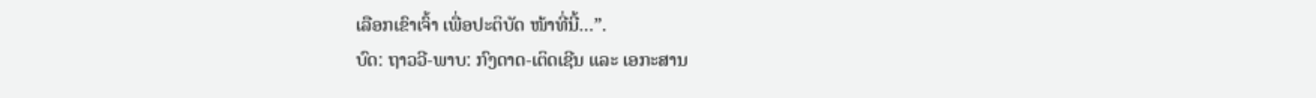ເລືອກເຂົາເຈົ້າ ເພື່ອປະຕິບັດ ໜ້າທີ່ນີ້...”.
ບົດ: ຖາວວີ-ພາບ: ກົງດາດ-ເຕິດເຊີນ ແລະ ເອກະສານ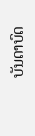ບັນດາບົດ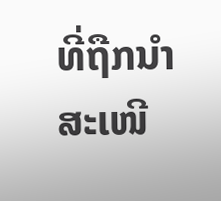ທີ່ຖືກນຳສະເໜີ